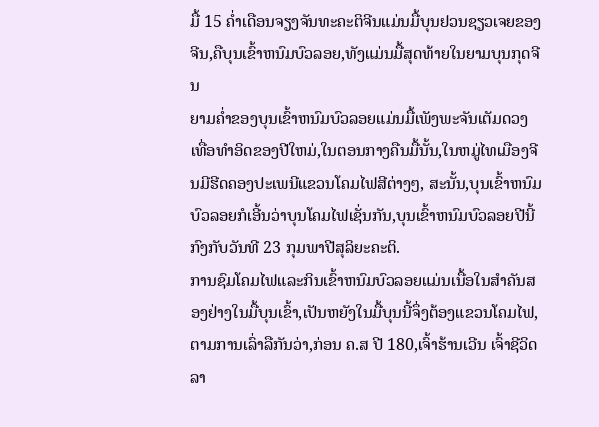ມື້ 15 ຄ່ຳເດືອນຈຽງຈັນທະຄະຕິຈີນແມ່ນມື້ບຸນຢວນຊຽວເຈຍຂອງຈີນ,ຄືບຸນເຂົ້າຫນົມບົວລອຍ,ທັງແມ່ນມື້ສຸດທ້າຍໃນຍາມບຸນກຸດຈີນ
ຍາມຄ່ຳຂອງບຸນເຂົ້າຫນົມບົວລອຍແມ່ນມື້ເພັງພະຈັນເຕັມດວງເທື່ອທຳອິດຂອງປີໃຫມ່,ໃນຕອນກາງຄືນມື້ນັ້ນ,ໃນຫມູ່ໄທເມືອງຈີນມີຮີດຄອງປະເພນີແຂວນໂຄມໄຟສີຕ່າງໆ, ສະນັ້ນ,ບຸນເຂົ້າຫນົມບົວລອຍກໍເອີ້ນວ່າບຸນໂຄມໄຟເຊັ່ນກັນ,ບຸນເຂົ້າຫນົມບົວລອຍປີນີ້ກົງກັບວັນທີ 23 ກຸມພາປີສຸລິຍະຄະຕິ.
ການຊົມໂຄມໄຟແລະກິນເຂົ້າຫນົມບົວລອຍແມ່ນເນື້ອໃນສຳຄັນສອງຢ່າງໃນມື້ບຸນເຂົ້າ,ເປັນຫຍັງໃນມື້ບຸນນີ້ຈຶ່ງຕ້ອງແຂວນໂຄມໄຟ,ຕາມການເລົ່າລືກັນວ່າ,ກ່ອນ ຄ.ສ ປີ 180,ເຈົ້າຮ້ານເວີນ ເຈົ້າຊີວິດລາ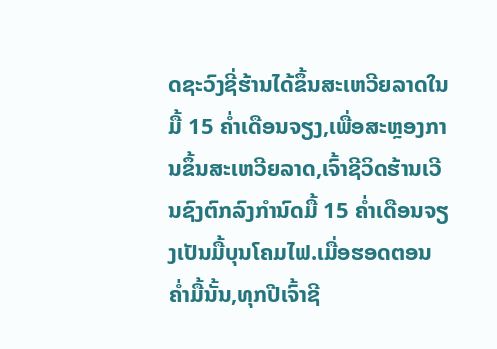ດຊະວົງຊີ່ຮ້ານໄດ້ຂຶ້ນສະເຫວີຍລາດໃນມື້ 15 ຄ່ຳເດືອນຈຽງ,ເພື່ອສະຫຼອງການຂຶ້ນສະເຫວີຍລາດ,ເຈົ້າຊີວິດຮ້ານເວີນຊົງຕົກລົງກຳນົດມື້ 15 ຄ່ຳເດືອນຈຽງເປັນມື້ບຸນໂຄມໄຟ.ເມື່ອຮອດຕອນຄ່ຳມື້ນັ້ນ,ທຸກປີເຈົ້າຊີ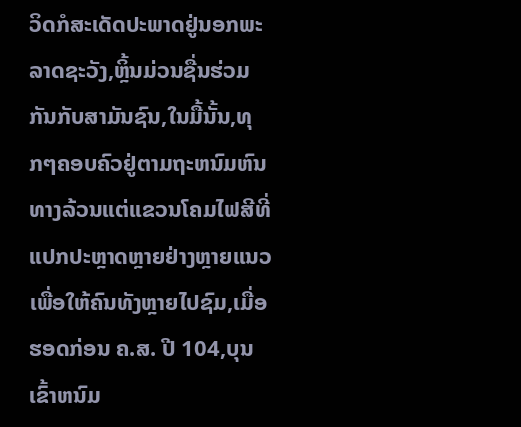ວິດກໍສະເດັດປະພາດຢູ່ນອກພະລາດຊະວັງ,ຫຼິ້ນມ່ວນຊື່ນຮ່ວມກັນກັບສາມັນຊົນ,ໃນມື້ນັ້ນ,ທຸກໆຄອບຄົວຢູ່ຕາມຖະຫນົມຫົນທາງລ້ວນແຕ່ແຂວນໂຄມໄຟສີທີ່ແປກປະຫຼາດຫຼາຍຢ່າງຫຼາຍແນວເພື່ອໃຫ້ຄົນທັງຫຼາຍໄປຊົມ,ເມື່ອຮອດກ່ອນ ຄ.ສ. ປີ 104,ບຸນເຂົ້າຫນົມ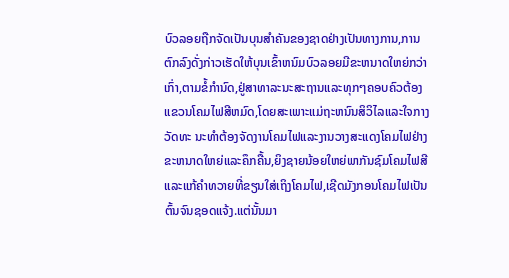ບົວລອຍຖືກຈັດເປັນບຸນສຳຄັນຂອງຊາດຢ່າງເປັນທາງການ,ການຕົກລົງດັ່ງກ່າວເຮັດໃຫ້ບຸນເຂົ້າຫນົມບົວລອຍມີຂະຫນາດໃຫຍ່ກວ່າເກົ່າ,ຕາມຂໍ້ກຳນົດ,ຢູ່ສາທາລະນະສະຖານແລະທຸກໆຄອບຄົວຕ້ອງແຂວນໂຄມໄຟສີຫມົດ,ໂດຍສະເພາະແມ່ຖະຫນົນສິວິໄລແລະໃຈກາງວັດທະ ນະທຳຕ້ອງຈັດງານໂຄມໄຟແລະງານວາງສະແດງໂຄມໄຟຢ່າງຂະຫນາດໃຫຍ່ແລະຄຶກຄື້ນ,ຍິງຊາຍນ້ອຍໃຫຍ່ພາກັນຊົມໂຄມໄຟສີແລະແກ້ຄຳທວາຍທີ່ຂຽນໃສ່ເຖິງໂຄມໄຟ,ເຊີດມັງກອນໂຄມໄຟເປັນຕົ້ນຈົນຊອດແຈ້ງ.ແຕ່ນັ້ນມາ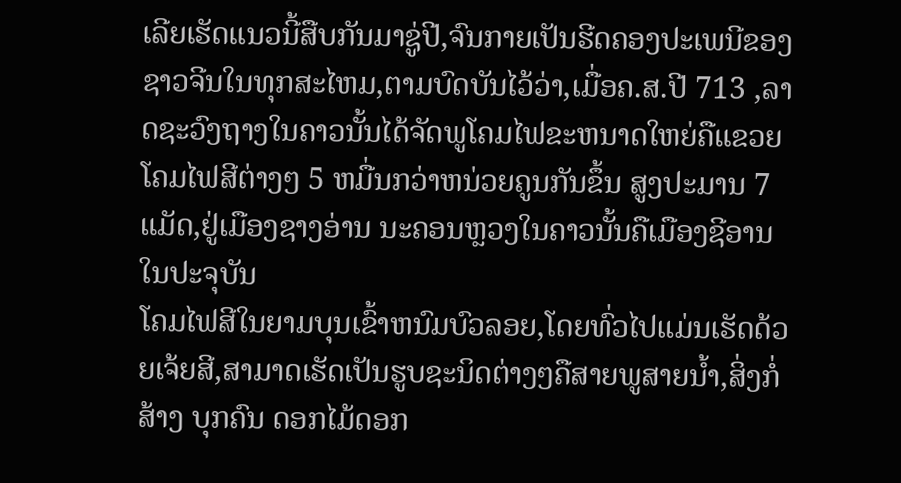ເລີຍເຮັດແນວນີ້ສືບກັນມາຊູ່ປີ,ຈົນກາຍເປັນຮີດຄອງປະເພນີຂອງຊາວຈີນໃນທຸກສະໄຫມ,ຕາມບົດບັນໄວ້ວ່າ,ເມື່ອຄ.ສ.ປີ 713 ,ລາດຊະວົງຖາງໃນຄາວນັ້ນໄດ້ຈັດພູໂຄມໄຟຂະຫນາດໃຫຍ່ຄືແຂວຍໂຄມໄຟສີຕ່າງໆ 5 ຫມື່ນກວ່າຫນ່ວຍຄູນກັນຂຶ້ນ ສູງປະມານ 7 ແມັດ,ຢູ່ເມືອງຊາງອ່ານ ນະຄອນຫຼວງໃນຄາວນັ້ນຄືເມືອງຊີອານໃນປະຈຸບັນ
ໂຄມໄຟສີໃນຍາມບຸນເຂົ້າຫນົມບົວລອຍ,ໂດຍທົ່ວໄປແມ່ນເຮັດດ້ວຍເຈ້ຍສີ,ສາມາດເຮັດເປັນຮູບຊະນິດຕ່າງໆຄືສາຍພູສາຍນ້ຳ,ສິ່ງກໍ່ສ້າງ ບຸກຄົນ ດອກໄມ້ດອກ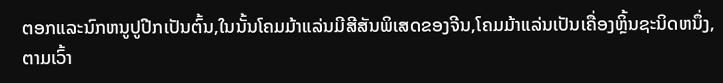ຕອກແລະນົກຫນູປູປີກເປັນຕົ້ນ,ໃນນັ້ນໂຄມມ້າແລ່ນມີສີສັນພິເສດຂອງຈີນ,ໂຄມມ້າແລ່ນເປັນເຄື່ອງຫຼິ້ນຊະນິດຫນຶ່ງ,ຕາມເວົ້າ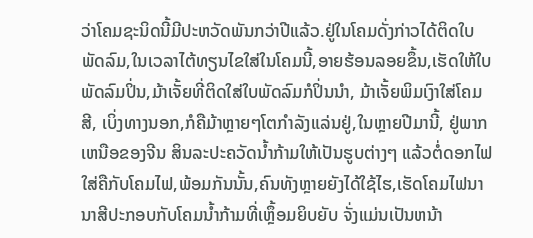ວ່າໂຄມຊະນິດນີ້ມີປະຫວັດພັນກວ່າປີແລ້ວ.ຢູ່ໃນໂຄມດັ່ງກ່າວໄດ້ຕິດໃບພັດລົມ,ໃນເວລາໄຕ້ທຽນໄຂໃສ່ໃນໂຄມນີ້,ອາຍຮ້ອນລອຍຂຶ້ນ,ເຮັດໃຫ້ໃບພັດລົມປິ່ນ,ມ້າເຈັ້ຍທີ່ຕິດໃສ່ໃບພັດລົມກໍປິ່ນນຳ, ມ້າເຈັ້ຍພິມເງົາໃສ່ໂຄມສີ, ເບິ່ງທາງນອກ,ກໍຄືມ້າຫຼາຍໆໂຕກຳລັງແລ່ນຢູ່,ໃນຫຼາຍປີມານີ້, ຢູ່ພາກເຫນືອຂອງຈີນ ສິນລະປະຄວັດນ້ຳກ້າມໃຫ້ເປັນຮູບຕ່າງໆ ແລ້ວຕໍ່ດອກໄຟໃສ່ຄືກັບໂຄມໄຟ,ພ້ອມກັນນັ້ນ,ຄົນທັງຫຼາຍຍັງໄດ້ໃຊ້ໄຮ,ເຮັດໂຄມໄຟນານາສີປະກອບກັບໂຄມນ້ຳກ້າມທີ່ເຫຼຶ້ອມຍິບຍັບ ຈັ່ງແມ່ນເປັນຫນ້າ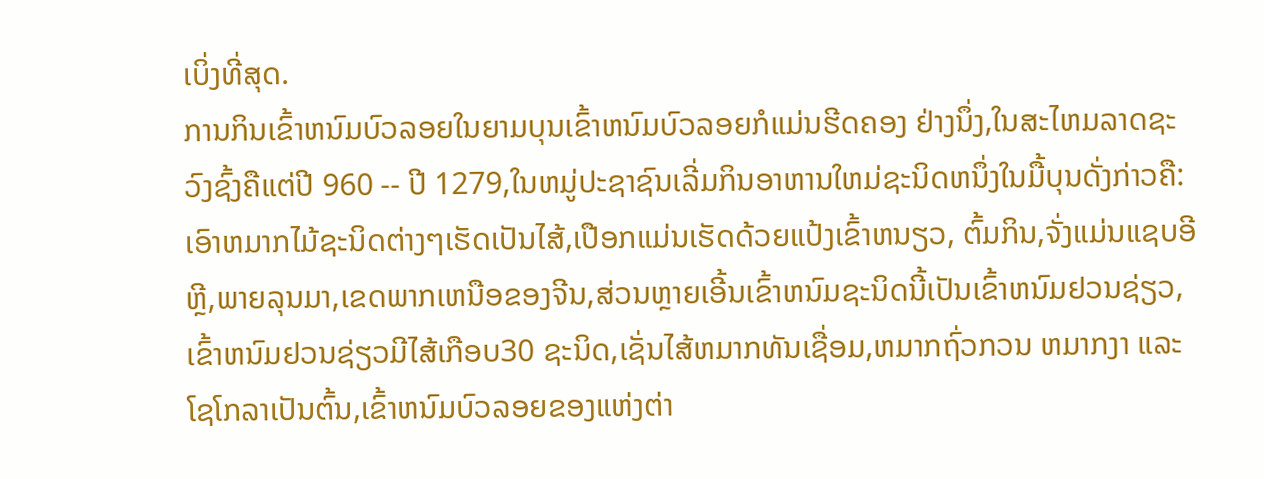ເບິ່ງທີ່ສຸດ.
ການກິນເຂົ້າຫນົມບົວລອຍໃນຍາມບຸນເຂົ້າຫນົມບົວລອຍກໍແມ່ນຮີດຄອງ ຢ່າງນຶ່ງ,ໃນສະໄຫມລາດຊະວົງຊົ້ງຄືແຕ່ປີ 960 -- ປີ 1279,ໃນຫມູ່ປະຊາຊົນເລີ່ມກິນອາຫານໃຫມ່ຊະນິດຫນຶ່ງໃນມື້ບຸນດັ່ງກ່າວຄື:ເອົາຫມາກໄມ້ຊະນິດຕ່າງໆເຮັດເປັນໄສ້,ເປືອກແມ່ນເຮັດດ້ວຍແປ້ງເຂົ້າຫນຽວ, ຕົ້ມກິນ,ຈັ່ງແມ່ນແຊບອີຫຼີ,ພາຍລຸນມາ,ເຂດພາກເຫນືອຂອງຈີນ,ສ່ວນຫຼາຍເອີ້ນເຂົ້າຫນົມຊະນິດນີ້ເປັນເຂົ້າຫນົມຢວນຊ່ຽວ,ເຂົ້າຫນົມຢວນຊ່ຽວມີໄສ້ເກືອບ30 ຊະນິດ,ເຊັ່ນໄສ້ຫມາກທັນເຊື່ອມ,ຫມາກຖົ່ວກວນ ຫມາກງາ ແລະໂຊໂກລາເປັນຕົ້ນ,ເຂົ້າຫນົມບົວລອຍຂອງແຫ່ງຕ່າ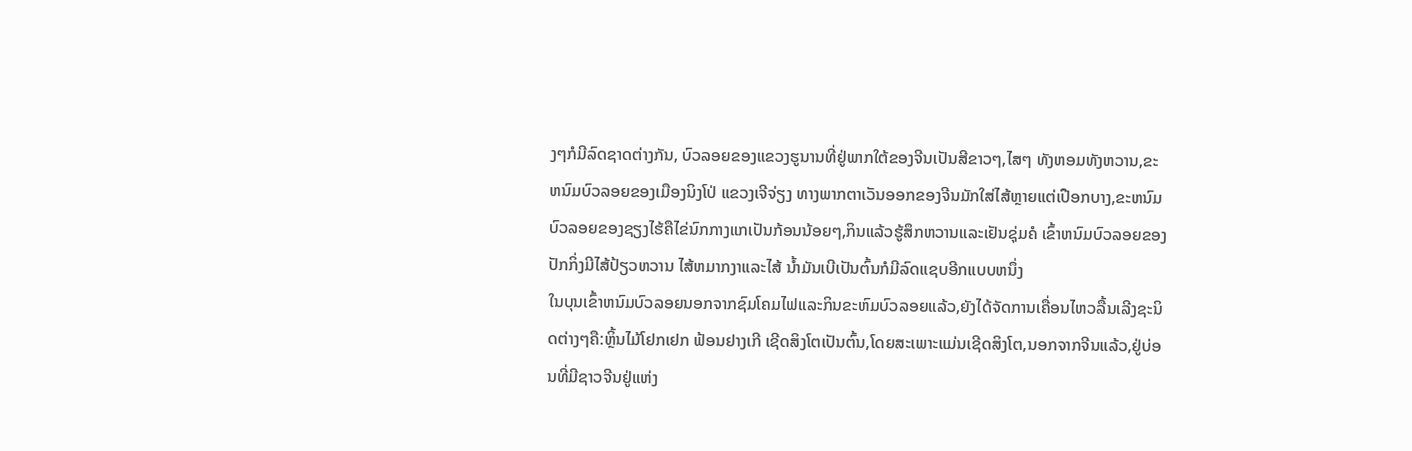ງໆກໍມີລົດຊາດຕ່າງກັນ, ບົວລອຍຂອງແຂວງຮູນານທີ່ຢູ່ພາກໃຕ້ຂອງຈີນເປັນສີຂາວໆ,ໄສໆ ທັງຫອມທັງຫວານ,ຂະຫນົມບົວລອຍຂອງເມືອງນິງໂປ່ ແຂວງເຈີຈ່ຽງ ທາງພາກຕາເວັນອອກຂອງຈີນມັກໃສ່ໄສ້ຫຼາຍແຕ່ເປືອກບາງ,ຂະຫນົມບົວລອຍຂອງຊຽງໄຮ້ຄືໄຂ່ນົກກາງແກເປັນກ້ອນນ້ອຍໆ,ກິນແລ້ວຮູ້ສຶກຫວານແລະເຢັນຊຸ່ມຄໍ ເຂົ້າຫນົມບົວລອຍຂອງປັກກິ່ງມີໄສ້ປ້ຽວຫວານ ໄສ້ຫມາກງາແລະໄສ້ ນ້ຳມັນເບີເປັນຕົ້ນກໍມີລົດແຊບອີກແບບຫນຶ່ງ
ໃນບຸນເຂົ້າຫນົມບົວລອຍນອກຈາກຊົມໂຄມໄຟແລະກິນຂະຫົມບົວລອຍແລ້ວ,ຍັງໄດ້ຈັດການເຄື່ອນໄຫວລື້ນເລີງຊະນິດຕ່າງໆຄື:ຫຼິ້ນໄມ້ໂຢກເຢກ ຟ້ອນຢາງເກີ ເຊີດສິງໂຕເປັນຕົ້ນ,ໂດຍສະເພາະແມ່ນເຊີດສິງໂຕ,ນອກຈາກຈີນແລ້ວ,ຢູ່ບ່ອນທີ່ມີຊາວຈີນຢູ່ແຫ່ງ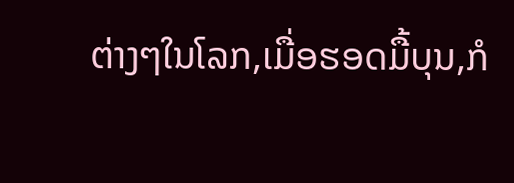ຕ່າງໆໃນໂລກ,ເມື່ອຮອດມື້ບຸນ,ກໍ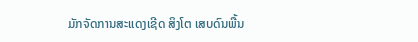ມັກຈັດການສະແດງເຊີດ ສິງໂຕ ເສບດົນພື້ນ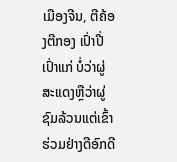ເມືອງຈີນ, ຕີຄ້ອງຕີກອງ ເປົ່າປີ່ເປົ່າແກ່ ບໍ່ວ່າຜູ່ສະແດງຫຼືວ່າຜູ່ຊົມລ້ວນແຕ່ເຂົ້າຮ່ວມຢ່າງດີອົກດີ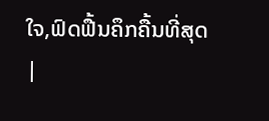ໃຈ,ຟົດຟື້ນຄຶກຄື້ນທີ່ສຸດ
|